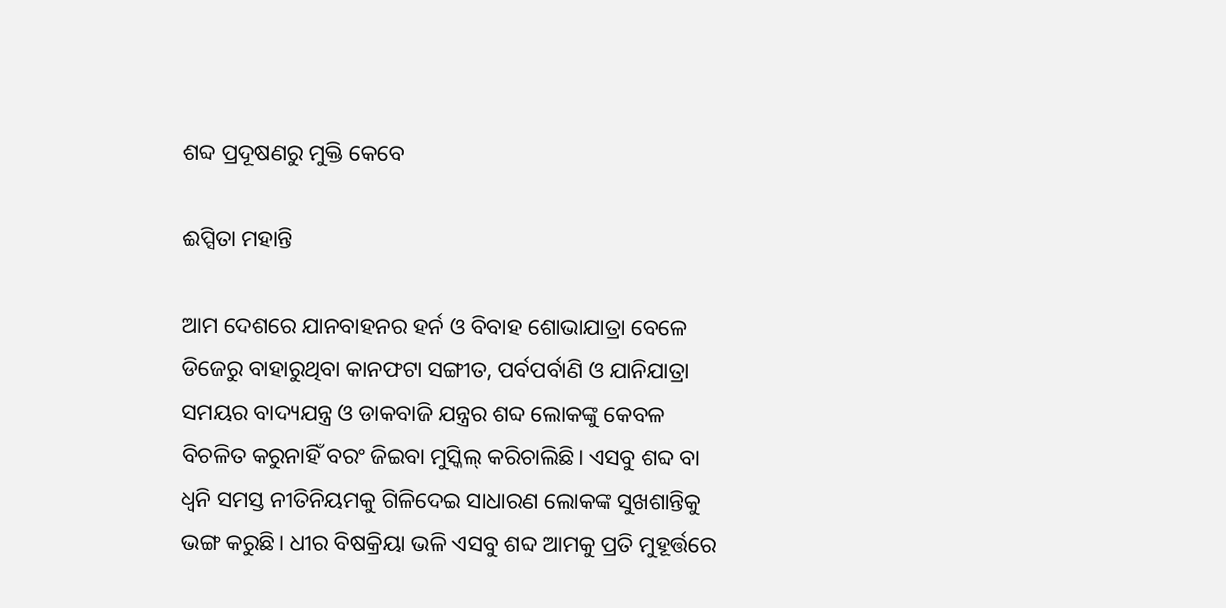ଶବ୍ଦ ପ୍ରଦୂଷଣରୁ ମୁକ୍ତି କେବେ

ଈପ୍ସିତା ମହାନ୍ତି

ଆମ ଦେଶରେ ଯାନବାହନର ହର୍ନ ଓ ବିବାହ ଶୋଭାଯାତ୍ରା ବେଳେ ଡିଜେରୁ ବାହାରୁଥିବା କାନଫଟା ସଙ୍ଗୀତ, ପର୍ବପର୍ବାଣି ଓ ଯାନିଯାତ୍ରା ସମୟର ବାଦ୍ୟଯନ୍ତ୍ର ଓ ଡାକବାଜି ଯନ୍ତ୍ରର ଶବ୍ଦ ଲୋକଙ୍କୁ କେବଳ ବିଚଳିତ କରୁନାହିଁ ବରଂ ଜିଇବା ମୁସ୍କିଲ୍‌ କରିଚାଲିଛି। ଏସବୁ ଶବ୍ଦ ବା ଧ୍ବନି ସମସ୍ତ ନୀତିନିୟମକୁ ଗିଳିଦେଇ ସାଧାରଣ ଲୋକଙ୍କ ସୁଖଶାନ୍ତିକୁ ଭଙ୍ଗ କରୁଛି। ଧୀର ବିଷକ୍ରିୟା ଭଳି ଏସବୁ ଶବ୍ଦ ଆମକୁ ପ୍ରତି ମୁହୂର୍ତ୍ତରେ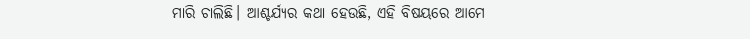ମାରି ଚାଲିଛି। ଆଶ୍ଚର୍ଯ୍ୟର କଥା ହେଉଛି, ଏହି ବିଷୟରେ ଆମେ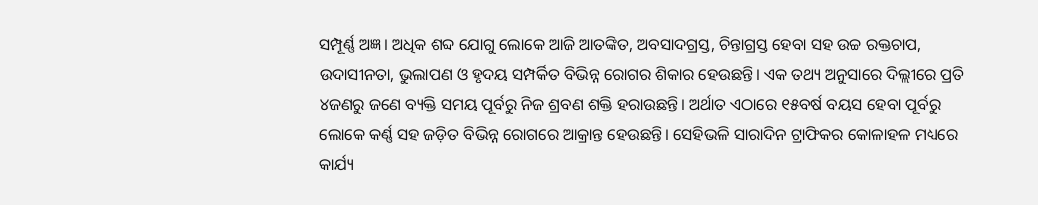ସମ୍ପୂର୍ଣ୍ଣ ଅଜ୍ଞ। ଅଧିକ ଶବ୍ଦ ଯୋଗୁ ଲୋକେ ଆଜି ଆତଙ୍କିତ, ଅବସାଦଗ୍ରସ୍ତ, ଚିନ୍ତାଗ୍ରସ୍ତ ହେବା ସହ ଉଚ୍ଚ ରକ୍ତଚାପ, ଉଦାସୀନତା, ଭୁଲାପଣ ଓ ହୃଦୟ ସମ୍ପର୍କିତ ବିଭିନ୍ନ ରୋଗର ଶିକାର ହେଉଛନ୍ତି। ଏକ ତଥ୍ୟ ଅନୁସାରେ ଦିଲ୍ଲୀରେ ପ୍ରତି ୪ଜଣରୁ ଜଣେ ବ୍ୟକ୍ତି ସମୟ ପୂର୍ବରୁ ନିଜ ଶ୍ରବଣ ଶକ୍ତି ହରାଉଛନ୍ତି। ଅର୍ଥାତ ଏଠାରେ ୧୫ବର୍ଷ ବୟସ ହେବା ପୂର୍ବରୁ ଲୋକେ କର୍ଣ୍ଣ ସହ ଜଡ଼ିତ ବିଭିନ୍ନ ରୋଗରେ ଆକ୍ରାନ୍ତ ହେଉଛନ୍ତି। ସେହିଭଳି ସାରାଦିନ ଟ୍ରାଫିକର କୋଳାହଳ ମଧ୍ୟରେ କାର୍ଯ୍ୟ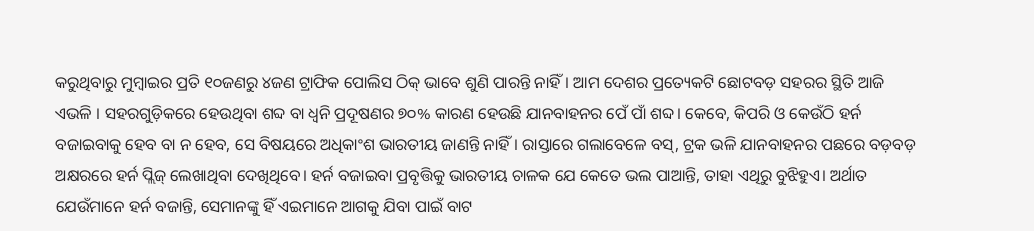କରୁଥିବାରୁ ମୁମ୍ବାଇର ପ୍ରତି ୧୦ଜଣରୁ ୪ଜଣ ଟ୍ରାଫିକ ପୋଲିସ ଠିକ୍‌ ଭାବେ ଶୁଣି ପାରନ୍ତି ନାହିଁ। ଆମ ଦେଶର ପ୍ରତ୍ୟେକଟି ଛୋଟବଡ଼ ସହରର ସ୍ଥିତି ଆଜି ଏଭଳି । ସହରଗୁଡ଼ିକରେ ହେଉଥିବା ଶବ୍ଦ ବା ଧ୍ବନି ପ୍ରଦୂଷଣର ୭୦% କାରଣ ହେଉଛି ଯାନବାହନର ପେଁ ପାଁ ଶବ୍ଦ। କେବେ, କିପରି ଓ କେଉଁଠି ହର୍ନ ବଜାଇବାକୁ ହେବ ବା ନ ହେବ, ସେ ବିଷୟରେ ଅଧିକାଂଶ ଭାରତୀୟ ଜାଣନ୍ତି ନାହିଁ। ରାସ୍ତାରେ ଗଲାବେଳେ ବସ୍‌, ଟ୍ରକ ଭଳି ଯାନବାହନର ପଛରେ ବଡ଼ବଡ଼ ଅକ୍ଷରରେ ହର୍ନ ପ୍ଲିଜ୍‌ ଲେଖାଥିବା ଦେଖିଥିବେ। ହର୍ନ ବଜାଇବା ପ୍ରବୃତ୍ତିକୁ ଭାରତୀୟ ଚାଳକ ଯେ କେତେ ଭଲ ପାଆନ୍ତି, ତାହା ଏଥିରୁ ବୁଝିହୁଏ। ଅର୍ଥାତ ଯେଉଁମାନେ ହର୍ନ ବଜାନ୍ତି, ସେମାନଙ୍କୁ ହିଁ ଏଇମାନେ ଆଗକୁ ଯିବା ପାଇଁ ବାଟ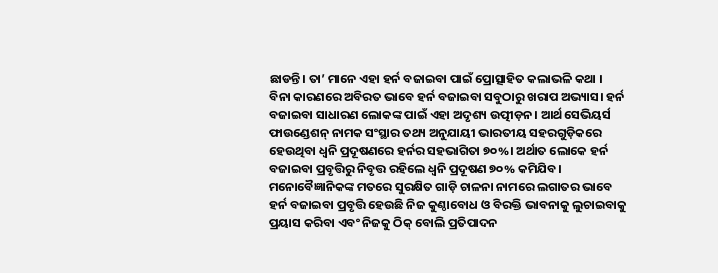ଛାଡନ୍ତି। ତା’ ମାନେ ଏହା ହର୍ନ ବଜାଇବା ପାଇଁ ପ୍ରୋତ୍ସାହିତ କଲାଭଳି କଥା ।
ବିନା କାରଣରେ ଅବିରତ ଭାବେ ହର୍ନ ବଜାଇବା ସବୁଠାରୁ ଖରାପ ଅଭ୍ୟାସ। ହର୍ନ ବଜାଇବା ସାଧାରଣ ଲୋକଙ୍କ ପାଇଁ ଏହା ଅଦୃଶ୍ୟ ଉତ୍ପୀଡ଼ନ। ଆର୍ଥ ସେଭିୟର୍ସ ଫାଉଣ୍ଡେଶନ୍‌ ନାମକ ସଂସ୍ଥାର ତଥ୍ୟ ଅନୁଯାୟୀ ଭାରତୀୟ ସହରଗୁଡ଼ିକରେ ହେଉଥିବା ଧ୍ବନି ପ୍ରଦୂଷଣରେ ହର୍ନର ସହଭାଗିତା ୭୦%। ଅର୍ଥାତ ଲୋକେ ହର୍ନ ବଜାଇବା ପ୍ରବୃତ୍ତିରୁ ନିବୃତ୍ତ ରହିଲେ ଧ୍ବନି ପ୍ରଦୂଷଣ ୭୦% କମିଯିବ। ମନୋବୈଜ୍ଞାନିକଙ୍କ ମତରେ ସୁରକ୍ଷିତ ଗାଡ଼ି ଚାଳନା ନାମରେ ଲଗାତର ଭାବେ ହର୍ନ ବଜାଇବା ପ୍ରବୃତ୍ତି ହେଉଛି ନିଜ କୁଣ୍ଠାବୋଧ ଓ ବିରକ୍ତି ଭାବନାକୁ ଲୁଚାଇବାକୁ ପ୍ରୟାସ କରିବା ଏବଂ ନିଜକୁ ଠିକ୍‌ ବୋଲି ପ୍ରତିପାଦନ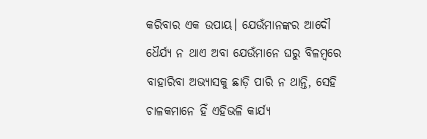କରିବାର ଏକ ଉପାୟ। ଯେଉଁମାନଙ୍କର ଆଦୌ ଧୈର୍ଯ୍ୟ ନ ଥାଏ ଅବା ଯେଉଁମାନେ ଘରୁ ବିଳମ୍ବରେ ବାହାରିବା ଅଭ୍ୟାସକୁ ଛାଡ଼ି ପାରି ନ ଥାନ୍ତି, ସେହି ଚାଳକମାନେ ହିଁ ଏହିଭଳି କାର୍ଯ୍ୟ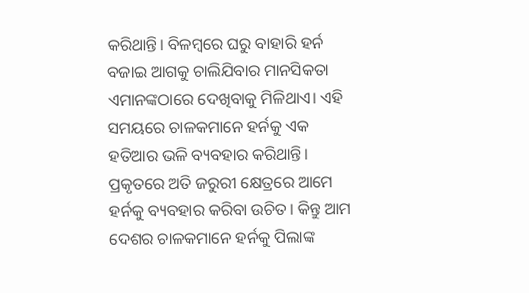କରିଥାନ୍ତି। ବିଳମ୍ବରେ ଘରୁ ବାହାରି ହର୍ନ ବଜାଇ ଆଗକୁ ଚାଲିଯିବାର ମାନସିକତା ଏମାନଙ୍କଠାରେ ଦେଖିବାକୁ ମିଳିଥାଏ। ଏହି ସମୟରେ ଚାଳକମାନେ ହର୍ନକୁ ଏକ ହତିଆର ଭଳି ବ୍ୟବହାର କରିଥାନ୍ତି। ପ୍ରକୃତରେ ଅତି ଜରୁରୀ କ୍ଷେତ୍ରରେ ଆମେ ହର୍ନକୁ ବ୍ୟବହାର କରିବା ଉଚିତ। କିନ୍ତୁ ଆମ ଦେଶର ଚାଳକମାନେ ହର୍ନକୁ ପିଲାଙ୍କ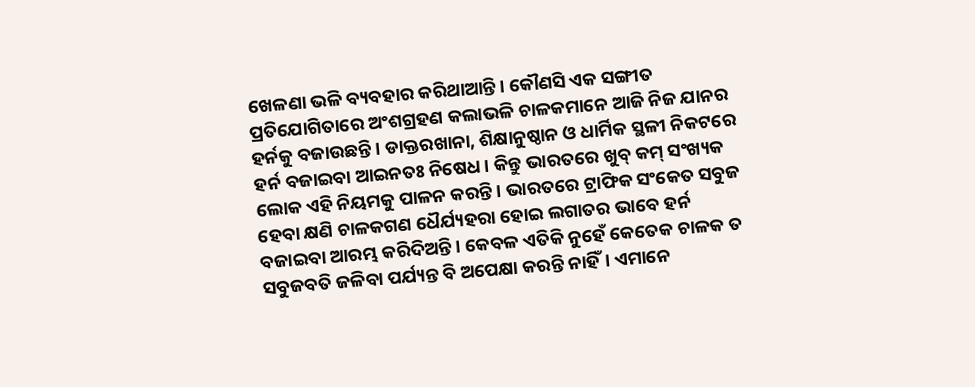ଖେଳଣା ଭଳି ବ୍ୟବହାର କରିଥାଆନ୍ତି। କୌଣସି ଏକ ସଙ୍ଗୀତ ପ୍ରତିଯୋଗିତାରେ ଅଂଶଗ୍ରହଣ କଲାଭଳି ଚାଳକମାନେ ଆଜି ନିଜ ଯାନର ହର୍ନକୁ ବଜାଉଛନ୍ତି। ଡାକ୍ତରଖାନା, ଶିକ୍ଷାନୁଷ୍ଠାନ ଓ ଧାର୍ମିକ ସ୍ଥଳୀ ନିକଟରେ ହର୍ନ ବଜାଇବା ଆଇନତଃ ନିଷେଧ। କିନ୍ତୁ ଭାରତରେ ଖୁବ୍‌ କମ୍‌ ସଂଖ୍ୟକ ଲୋକ ଏହି ନିୟମକୁ ପାଳନ କରନ୍ତି। ଭାରତରେ ଟ୍ରାଫିକ ସଂକେତ ସବୁଜ ହେବା କ୍ଷଣି ଚାଳକଗଣ ଧୈର୍ଯ୍ୟହରା ହୋଇ ଲଗାତର ଭାବେ ହର୍ନ ବଜାଇବା ଆରମ୍ଭ କରିଦିଅନ୍ତି। କେବଳ ଏତିକି ନୁହେଁ କେତେକ ଚାଳକ ତ ସବୁଜବତି ଜଳିବା ପର୍ଯ୍ୟନ୍ତ ବି ଅପେକ୍ଷା କରନ୍ତି ନାହିଁ। ଏମାନେ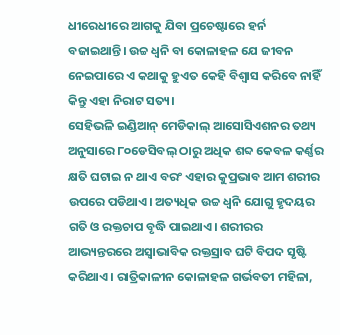ଧୀରେଧୀରେ ଆଗକୁ ଯିବା ପ୍ରଚେଷ୍ଟାରେ ହର୍ନ ବଜାଇଥାନ୍ତି। ଉଚ୍ଚ ଧ୍ବନି ବା କୋଳାହଳ ଯେ ଜୀବନ ନେଇପାରେ ଏ କଥାକୁ ହୁଏତ କେହି ବିଶ୍ବାସ କରିବେ ନାହିଁ କିନ୍ତୁ ଏହା ନିରାଟ ସତ୍ୟ।
ସେହିଭଳି ଇଣ୍ଡିଆନ୍‌ ମେଡିକାଲ୍‌ ଆସୋସିଏଶନର ତଥ୍ୟ ଅନୁସାରେ ୮୦ଡେସିବଲ୍‌ ଠାରୁ ଅଧିକ ଶବ୍ଦ କେବଳ କର୍ଣ୍ଣର କ୍ଷତି ଘଟାଇ ନ ଥାଏ ବରଂ ଏହାର କୁପ୍ରଭାବ ଆମ ଶରୀର ଉପରେ ପଡିଥାଏ। ଅତ୍ୟଧିକ ଉଚ୍ଚ ଧ୍ବନି ଯୋଗୁ ହୃଦୟର ଗତି ଓ ରକ୍ତଚାପ ବୃଦ୍ଧି ପାଇଥାଏ। ଶରୀରର ଆଭ୍ୟନ୍ତରରେ ଅସ୍ବାଭାବିକ ରକ୍ତସ୍ରାବ ଘଟି ବିପଦ ସୃଷ୍ଟି କରିଥାଏ। ରାତ୍ରିକାଳୀନ କୋଳାହଳ ଗର୍ଭବତୀ ମହିଳା,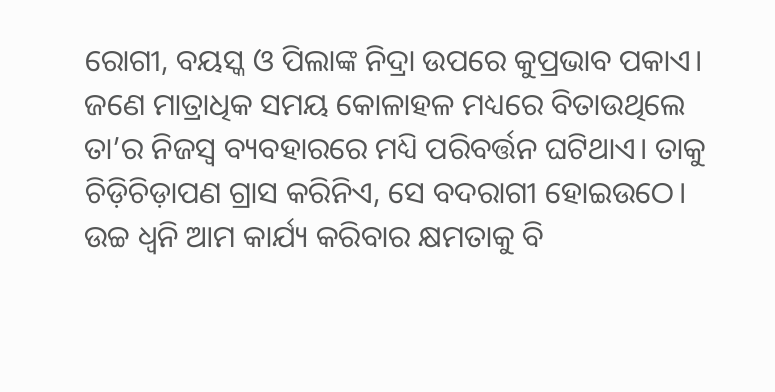ରୋଗୀ, ବୟସ୍କ ଓ ପିଲାଙ୍କ ନିଦ୍ରା ଉପରେ କୁପ୍ରଭାବ ପକାଏ। ଜଣେ ମାତ୍ରାଧିକ ସମୟ କୋଳାହଳ ମଧ୍ୟରେ ବିତାଉଥିଲେ ତା’ର ନିଜସ୍ବ ବ୍ୟବହାରରେ ମଧ୍ୟି ପରିବର୍ତ୍ତନ ଘଟିଥାଏ। ତାକୁ ଚିଡ଼ିଚିଡ଼ାପଣ ଗ୍ରାସ କରିନିଏ, ସେ ବଦରାଗୀ ହୋଇଉଠେ। ଉଚ୍ଚ ଧ୍ବନି ଆମ କାର୍ଯ୍ୟ କରିବାର କ୍ଷମତାକୁ ବି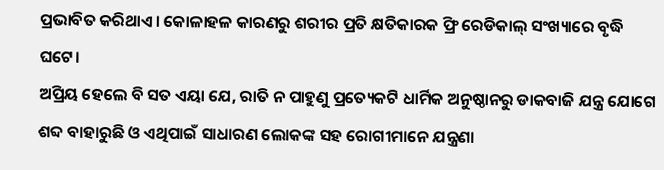ପ୍ରଭାବିତ କରିଥାଏ। କୋଳାହଳ କାରଣରୁ ଶରୀର ପ୍ରତି କ୍ଷତିକାରକ ଫ୍ରି ରେଡିକାଲ୍‌ ସଂଖ୍ୟାରେ ବୃଦ୍ଧି ଘଟେ।
ଅପ୍ରିୟ ହେଲେ ବି ସତ ଏୟା ଯେ, ରାତି ନ ପାହୁଣୁ ପ୍ରତ୍ୟେକଟି ଧାର୍ମିକ ଅନୁଷ୍ଠାନରୁ ଡାକବାଜି ଯନ୍ତ୍ର ଯୋଗେ ଶବ୍ଦ ବାହାରୁଛି ଓ ଏଥିପାଇଁ ସାଧାରଣ ଲୋକଙ୍କ ସହ ରୋଗୀମାନେ ଯନ୍ତ୍ରଣା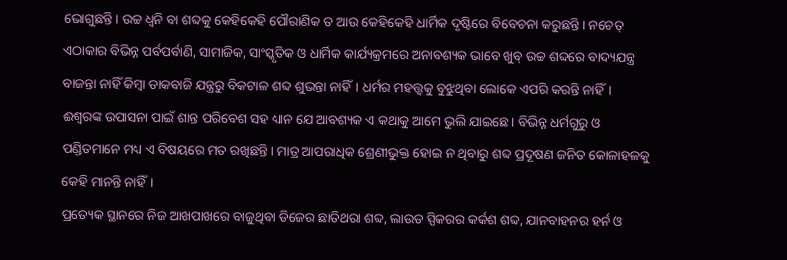ଭୋଗୁଛନ୍ତି। ଉଚ୍ଚ ଧ୍ବନି ବା ଶବ୍ଦକୁ କେହିକେହି ପୌରାଣିକ ତ ଆଉ କେହିକେହି ଧାର୍ମିକ ଦୃଷ୍ଟିରେ ବିବେଚନା କରୁଛନ୍ତି। ନଚେତ୍‌ ଏଠାକାର ବିଭିନ୍ନ ପର୍ବପର୍ବାଣି, ସାମାଜିକ, ସାଂସ୍କୃତିକ ଓ ଧାର୍ମିକ କାର୍ଯ୍ୟକ୍ରମରେ ଅନାବଶ୍ୟକ ଭାବେ ଖୁବ୍‌ ଉଚ୍ଚ ଶବ୍ଦରେ ବାଦ୍ୟଯନ୍ତ୍ର ବାଜନ୍ତା ନାହିଁ କିମ୍ବା ଡାକବାଜି ଯନ୍ତ୍ରରୁ ବିକଟାଳ ଶବ୍ଦ ଶୁଭନ୍ତା ନାହିଁ। ଧର୍ମର ମହତ୍ତ୍ବକୁ ବୁଝୁଥିବା ଲୋକେ ଏପରି କରନ୍ତି ନାହିଁ। ଈଶ୍ବରଙ୍କ ଉପାସନା ପାଇଁ ଶାନ୍ତ ପରିବେଶ ସହ ଧ୍ୟାନ ଯେ ଆବଶ୍ୟକ ଏ କଥାକୁ ଆମେ ଭୁଲି ଯାଇଛେ। ବିଭିନ୍ନ ଧର୍ମଗୁରୁ ଓ ପଣ୍ଡିତମାନେ ମଧ୍ୟ ଏ ବିଷୟରେ ମତ ରଖିଛନ୍ତି। ମାତ୍ର ଆପରାଧିକ ଶ୍ରେଣୀଭୁକ୍ତ ହୋଇ ନ ଥିବାରୁ ଶବ୍ଦ ପ୍ରଦୂଷଣ ଜନିତ କୋଳାହଳକୁ କେହି ମାନନ୍ତି ନାହିଁ।
ପ୍ରତ୍ୟେକ ସ୍ଥାନରେ ନିଜ ଆଖପାଖରେ ବାଜୁଥିବା ଡିଜେର ଛାତିଥରା ଶବ୍ଦ, ଲାଉଡ ସ୍ପିକରର କର୍କଶ ଶବ୍ଦ, ଯାନବାହନର ହର୍ନ ଓ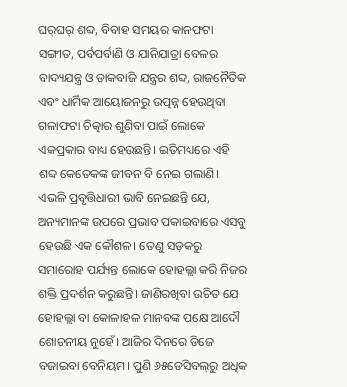ଘର୍‌ଘର୍‌ ଶବ୍ଦ, ବିବାହ ସମୟର କାନଫଟା ସଙ୍ଗୀତ, ପର୍ବପର୍ବାଣି ଓ ଯାନିଯାତ୍ରା ବେଳର ବାଦ୍ୟଯନ୍ତ୍ର ଓ ଡାକବାଜି ଯନ୍ତ୍ରର ଶବ୍ଦ, ରାଜନୈତିକ ଏବଂ ଧାର୍ମିକ ଆୟୋଜନରୁ ଉତ୍ପନ୍ନ ହେଉଥିବା ଗଳାଫଟା ଚିତ୍କାର ଶୁଣିବା ପାଇଁ ଲୋକେ ଏକପ୍ରକାର ବାଧ୍ୟ ହେଉଛନ୍ତି। ଇତିମଧ୍ୟରେ ଏହି ଶବ୍ଦ କେତେକଙ୍କ ଜୀବନ ବି ନେଇ ଗଲାଣି। ଏଭଳି ପ୍ରବୃତ୍ତିଧାରୀ ଭାବି ନେଇଛନ୍ତି ଯେ, ଅନ୍ୟମାନଙ୍କ ଉପରେ ପ୍ରଭାବ ପକାଇବାରେ ଏସବୁ ହେଉଛି ଏକ କୌଶଳ। ତେଣୁ ସଡ଼କରୁ ସମାରୋହ ପର୍ଯ୍ୟନ୍ତ ଲୋକେ ହୋହଲ୍ଲା କରି ନିଜର ଶକ୍ତି ପ୍ରଦର୍ଶନ କରୁଛନ୍ତି। ଜାଣିରଖିବା ଉଚିତ ଯେ ହୋହଲ୍ଲା ବା କୋଳାହଳ ମାନବଙ୍କ ପକ୍ଷେ ଆଦୌ ଶୋଚନୀୟ ନୁହେଁ। ଆଜିର ଦିନରେ ଡିଜେ ବଜାଇବା ବେନିୟମ। ପୁଣି ୬୫ଡେସିବଲ୍‌ରୁ ଅଧିକ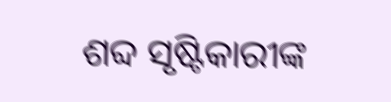ଶବ୍ଦ ସୃଷ୍ଟିକାରୀଙ୍କ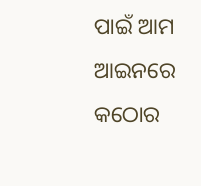ପାଇଁ ଆମ ଆଇନରେ କଠୋର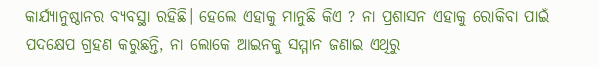କାର୍ଯ୍ୟାନୁଷ୍ଠାନର ବ୍ୟବସ୍ଥା ରହିଛି। ହେଲେ ଏହାକୁ ମାନୁଛି କିଏ ? ନା ପ୍ରଶାସନ ଏହାକୁ ରୋକିବା ପାଇଁ ପଦକ୍ଷେପ ଗ୍ରହଣ କରୁଛନ୍ତି, ନା ଲୋକେ ଆଇନକୁ ସମ୍ମାନ ଜଣାଇ ଏଥିରୁ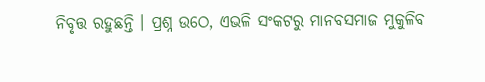ନିବୃତ୍ତ ରହୁଛନ୍ତି । ପ୍ରଶ୍ନ ଉଠେ, ଏଭଳି ସଂକଟରୁ ମାନବସମାଜ ମୁକୁଳିବ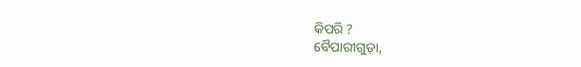କିପରି ?
ବୈପାରୀଗୁଡ଼ା,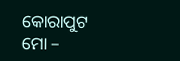କୋରାପୁଟ
ମୋ –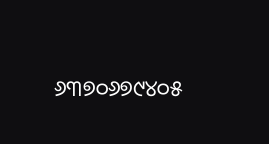୬୩୭୦୬୭୯୪୦୫